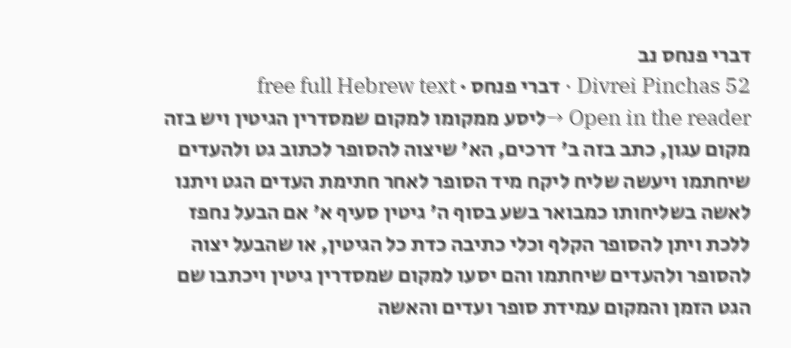דברי פנחס נב
Divrei Pinchas 52 · דברי פנחס · free full Hebrew text
Open in the reader →ליסע ממקומו למקום שמסדרין הגיטין ויש בזה מקום עגון, כתב בזה ב' דרכים, הא' שיצוה להסופר לכתוב גט ולהעדים שיחתמו ויעשה שליח ליקח מיד הסופר לאחר חתימת העדים הגט ויתנו לאשה בשליחותו כמבואר בשע בסוף ה' גיטין סעיף א' אם הבעל נחפז ללכת ויתן להסופר הקלף וכלי כתיבה כדת כל הגיטין, או שהבעל יצוה להסופר ולהעדים שיחתמו והם יסעו למקום שמסדרין גיטין ויכתבו שם הגט הזמן והמקום עמידת סופר ועדים והאשה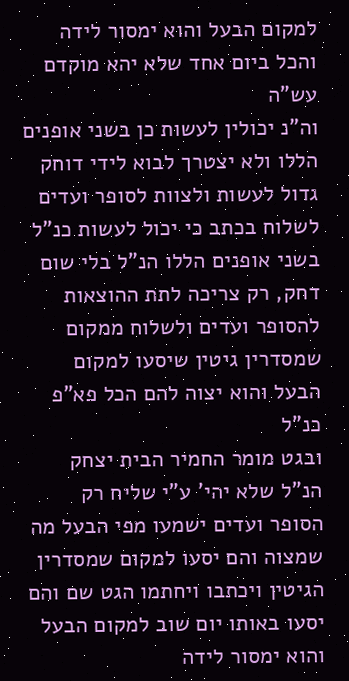למקום הבעל והוא ימסור לידה והכל ביום אחד שלא יהא מוקדם עש"ה
וה"נ יכולין לעשות כן בשני אופנים הללו ולא יצטרך לבוא לידי דוחק גדול לעשות ולצוות לסופר ועדים לשלוח בכתב כי יכול לעשות כנ"ל בשני אופנים הללו הנ"ל בלי שום דחק, רק צריכה לתת ההוצאות להסופר ועדים ולשלוח ממקום שמסדרין גיטין שיסעו למקום הבעל והוא יצוה להם הכל פא"פ כנ"ל
ובגט מומר החמיר הבית יצחק הנ"ל שלא יהי' ע"י שליח רק הסופר ועדים ישמעו מפי הבעל מה שמצוה והם יסעו למקום שמסדרין הגיטין ויכתבו ויחתמו הגט שם והם יסעו באותו יום שוב למקום הבעל והוא ימסור לידה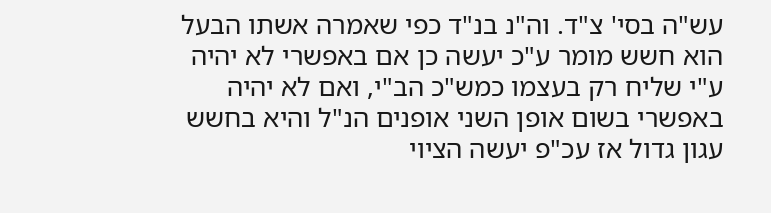עש"ה בסי' צ"ד. וה"נ בנ"ד כפי שאמרה אשתו הבעל הוא חשש מומר ע"כ יעשה כן אם באפשרי לא יהיה ע"י שליח רק בעצמו כמש"כ הב"י, ואם לא יהיה באפשרי בשום אופן השני אופנים הנ"ל והיא בחשש עגון גדול אז עכ"פ יעשה הציוי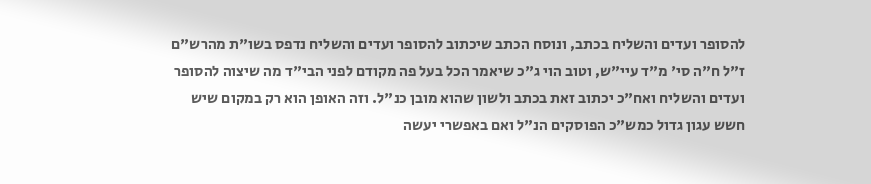להסופר ועדים והשליח בכתב, ונוסח הכתב שיכתוב להסופר ועדים והשליח נדפס בשו"ת מהרש"ם ז"ל ח"ה סי' מ"ד עיי"ש, וטוב הוי ג"כ שיאמר הכל בעל פה מקודם לפני הבי"ד מה שיצוה להסופר ועדים והשליח ואח"כ יכתוב זאת בכתב ולשון שהוא מובן כנ"ל. וזה האופן הוא רק במקום שיש חשש עגון גדול כמש"כ הפוסקים הנ"ל ואם באפשרי יעשה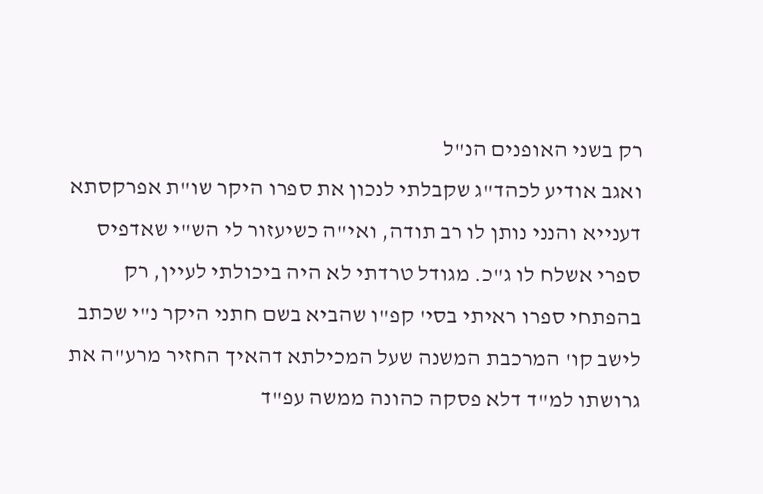רק בשני האופנים הנ"ל
ואגב אודיע לכהד"ג שקבלתי לנכון את ספרו היקר שו"ת אפרקסתא דענייא והנני נותן לו רב תודה, ואי"ה כשיעזור לי הש"י שאדפיס ספרי אשלח לו ג"כ. מגודל טרדתי לא היה ביכולתי לעיין, רק בהפתחי ספרו ראיתי בסי' קפ"ו שהביא בשם חתני היקר נ"י שכתב לישב קו' המרכבת המשנה שעל המכילתא דהאיך החזיר מרע"ה את גרושתו למ"ד דלא פסקה כהונה ממשה עפ"ד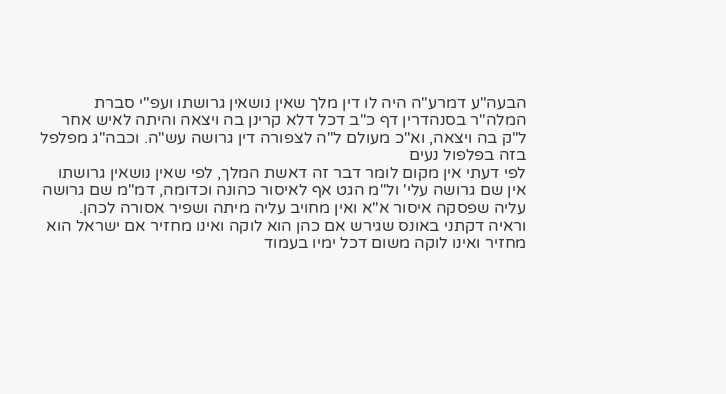הבעה"ע דמרע"ה היה לו דין מלך שאין נושאין גרושתו ועפ"י סברת המלה"ר בסנהדרין דף כ"ב דכל דלא קרינן בה ויצאה והיתה לאיש אחר ל"ק בה ויצאה, וא"כ מעולם ל"ה לצפורה דין גרושה עש"ה. וכבה"ג מפלפל בזה בפלפול נעים
לפי דעתי אין מקום לומר דבר זה דאשת המלך, לפי שאין נושאין גרושתו אין שם גרושה עלי' ול"מ הגט אף לאיסור כהונה וכדומה, דמ"מ שם גרושה עליה שפסקה איסור א"א ואין מחויב עליה מיתה ושפיר אסורה לכהן. וראיה דקתני באונס שגירש אם כהן הוא לוקה ואינו מחזיר אם ישראל הוא מחזיר ואינו לוקה משום דכל ימיו בעמוד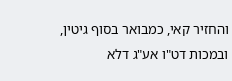והחזיר קאי, כמבואר בסוף גיטין, ובמכות דט"ו אע"ג דלא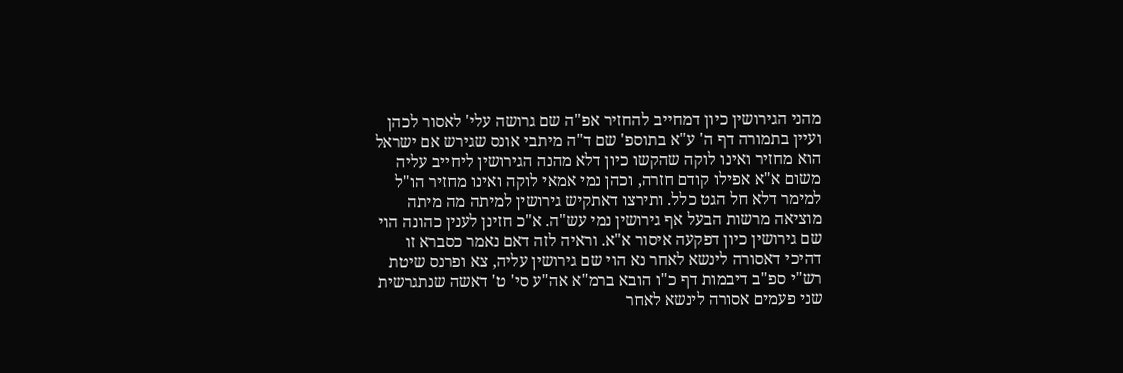מהני הגירושין כיון דמחייב להחזיר אפ"ה שם גרושה עלי' לאסור לכהן
ועיין בתמורה דף ה' ע"א בתוספ' שם ד"ה מיתבי אונס שגירש אם ישראל הוא מחזיר ואינו לוקה שהקשו כיון דלא מהנה הגירושין ליחייב עליה משום א"א אפילו קודם חזרה, וכהן נמי אמאי לוקה ואינו מחזיר הו"ל למימר דלא חל הגט כלל. ותירצו דאתקיש גירושין למיתה מה מיתה מוציאה מרשות הבעל אף גירושין נמי עש"ה. א"כ חזינן לענין כהונה הוי שם גירושין כיון דפקעה איסור א"א. וראיה לזה דאם נאמר כסברא זו דהיכי דאסורה לינשא לאחר נא הוי שם גירושין עליה, צא ופרנס שיטת רש"י ספ"ב דיבמות דף כ"ו הובא ברמ"א אה"ע סי' ט' דאשה שנתגרשית שני פעמים אסורה לינשא לאחר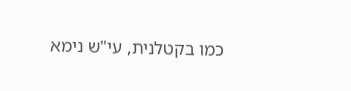כמו בקטלנית, עי"ש נימא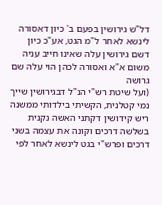דל"ש גירושין בפעם ב' כיון דאסורה לינשא לאחר ל"מ הגט, אע"כ כיון דשם גירושין עלה שאינו חייב עניה משום א"א ואסורה לכהן הוי עלה שם גרושה
(ועל שיטת רש"י הנ"ל דבגירושין שייך נמי קטלנית, הקשיתי בילדותי ממשנה ריש קידושין דקתני האשה נקנית בשלשה דרכים וקונה את עצמה בשני דרכים ופרש"י בגט לינשא לאחר לפי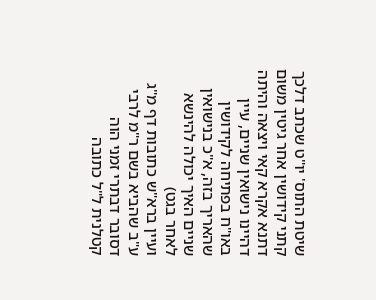שיטת התוס' יו"ט שכתב דלכך קתני קידושין אחר גיטין משום דתנא אקרא קאי ויצאה והיתה דהיינו נישואין שניים, עיין באו"ח בפתיחה לקידושין שהאריך בזה, א"כ בנישואין שניים האיך יכולה להינשא לאחר בגט)
ועיין ברא"ש כתובות דף מ"ג ע"ב שהביא בשם ר"מ לרבי דסובר דבתרי זמני הוה קטלנית ל"ל כתובה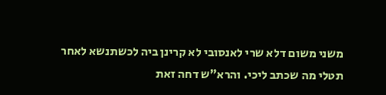משני משום דלא שרי לאנסובי לא קרינן ביה לכשתנשא לאחר תטלי מה שכתב ליכי. והרא"ש דחה זאת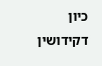כיון דקידושין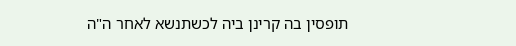תופסין בה קרינן ביה לכשתנשא לאחר ה"ה